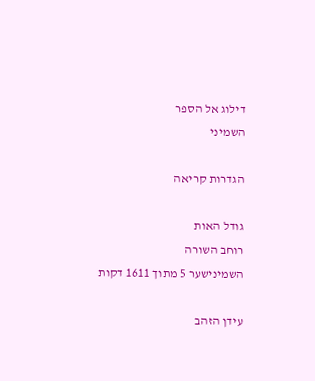דילוג אל הספר
השמיני

הגדרות קריאה

גודל האות
רוחב השורה
השמינישער 5 מתוך 1611 דקות

עידן הזהב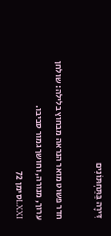דִּירָה בַּתַּחְתּוֹנִים

חדר פשוט מואר הנראה מבחוץ בלילה: שולחן ערוך, מנורה, וחושך גמור סביבו.
LXXIסימן 72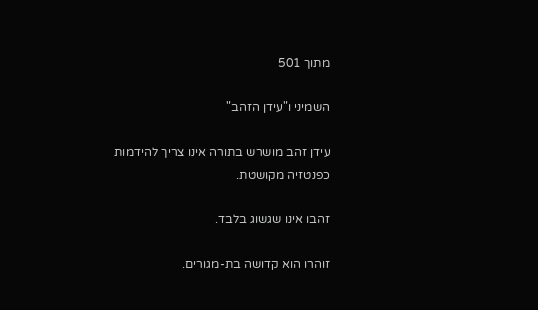מתוך 501

השמיני ו"עידן הזהב"

עידן זהב מושרש בתורה אינו צריך להידמות כפנטזיה מקושטת.

זהבו אינו שגשוג בלבד.

זוהרו הוא קדושה בת-מגורים.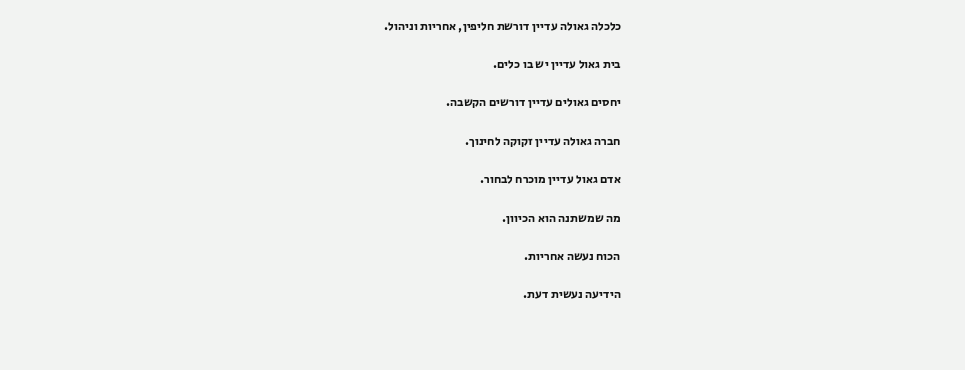כלכלה גאולה עדיין דורשת חליפין, אחריות וניהול.

בית גאול עדיין יש בו כלים.

יחסים גאולים עדיין דורשים הקשבה.

חברה גאולה עדיין זקוקה לחינוך.

אדם גאול עדיין מוכרח לבחור.

מה שמשתנה הוא הכיוון.

הכוח נעשה אחריות.

הידיעה נעשית דעת.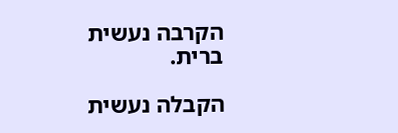הקרבה נעשית ברית.

הקבלה נעשית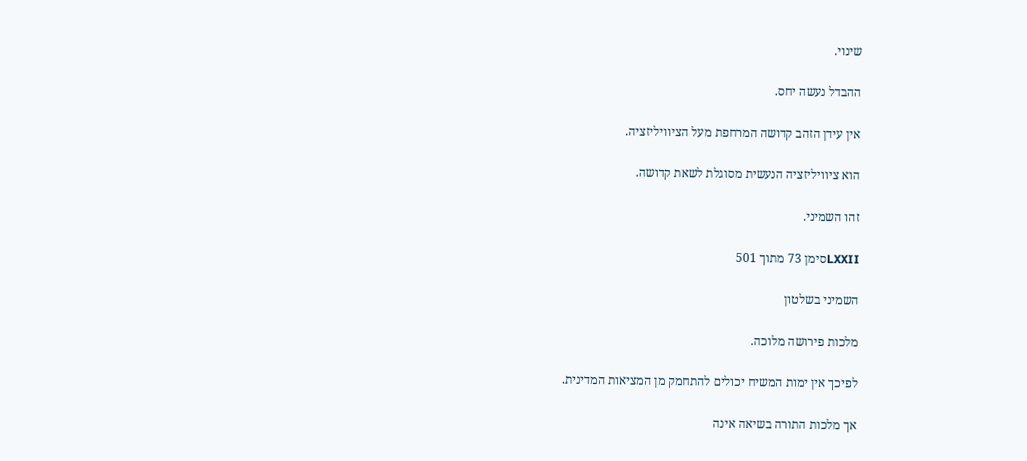שינוי.

ההבדל נעשה יחס.

אין עידן הזהב קדושה המרחפת מעל הציוויליזציה.

הוא ציוויליזציה הנעשית מסוגלת לשאת קדושה.

זהו השמיני.

LXXIIסימן 73 מתוך 501

השמיני בשלטון

מלכות פירושה מלוכה.

לפיכך אין ימות המשיח יכולים להתחמק מן המציאות המדינית.

אך מלכות התורה בשיאה אינה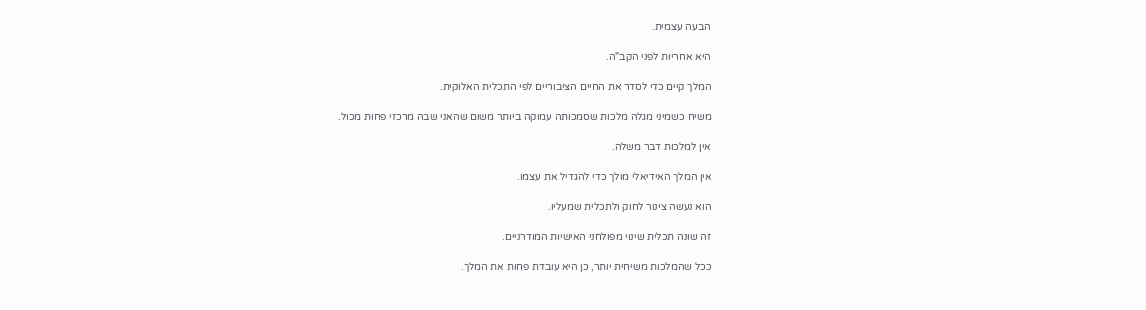הבעה עצמית.

היא אחריות לפני הקב"ה.

המלך קיים כדי לסדר את החיים הציבוריים לפי התכלית האלוקית.

משיח כשמיני מגלה מלכות שסמכותה עמוקה ביותר משום שהאני שבה מרכזי פחות מכול.

אין למלכות דבר משלה.

אין המלך האידיאלי מולך כדי להגדיל את עצמו.

הוא נעשה צינור לחוק ולתכלית שמעליו.

זה שונה תכלית שינוי מפולחני האישיות המודרניים.

ככל שהמלכות משיחית יותר, כן היא עובדת פחות את המלך.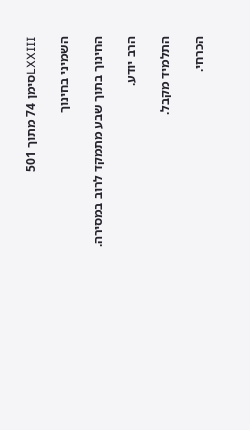LXXIIIסימן 74 מתוך 501

השמיני בחינוך

החינוך בתוך שבע מתמקד לרוב במסירה.

הרב יודע.

התלמיד מקבל.

הכרחי.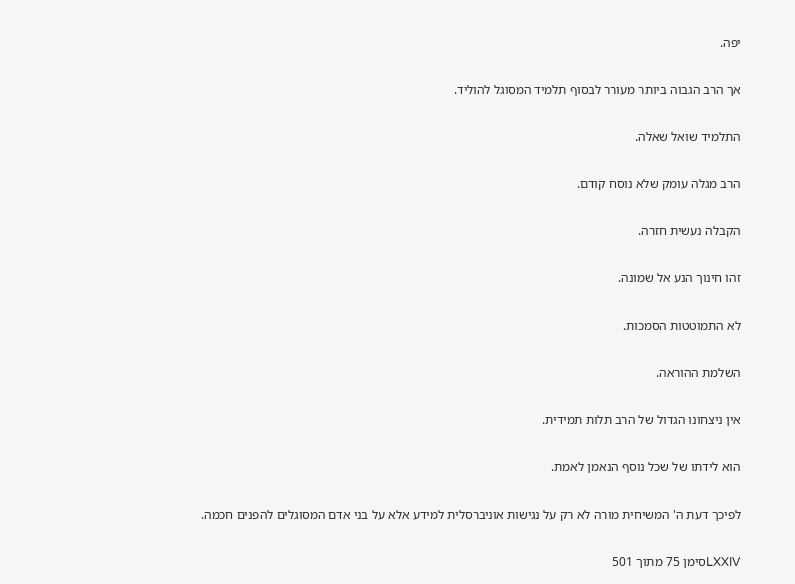יפה.

אך הרב הגבוה ביותר מעורר לבסוף תלמיד המסוגל להוליד.

התלמיד שואל שאלה.

הרב מגלה עומק שלא נוסח קודם.

הקבלה נעשית חזרה.

זהו חינוך הנע אל שמונה.

לא התמוטטות הסמכות.

השלמת ההוראה.

אין ניצחונו הגדול של הרב תלות תמידית.

הוא לידתו של שכל נוסף הנאמן לאמת.

לפיכך דעת ה' המשיחית מורה לא רק על נגישות אוניברסלית למידע אלא על בני אדם המסוגלים להפנים חכמה.

LXXIVסימן 75 מתוך 501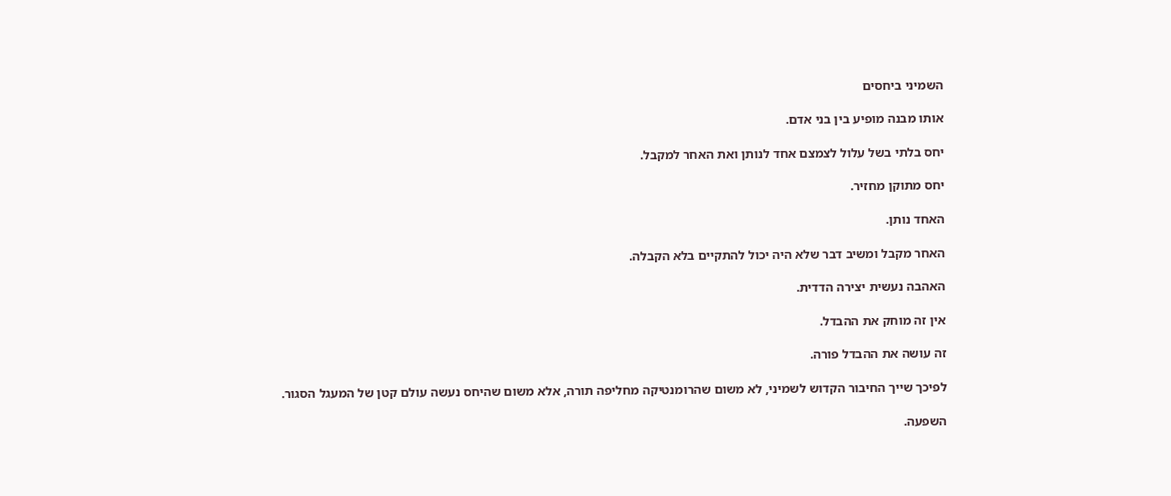השמיני ביחסים

אותו מבנה מופיע בין בני אדם.

יחס בלתי בשל עלול לצמצם אחד לנותן ואת האחר למקבל.

יחס מתוקן מחזיר.

האחד נותן.

האחר מקבל ומשיב דבר שלא היה יכול להתקיים בלא הקבלה.

האהבה נעשית יצירה הדדית.

אין זה מוחק את ההבדל.

זה עושה את ההבדל פורה.

לפיכך שייך החיבור הקדוש לשמיני, לא משום שהרומנטיקה מחליפה תורה, אלא משום שהיחס נעשה עולם קטן של המעגל הסגור.

השפעה.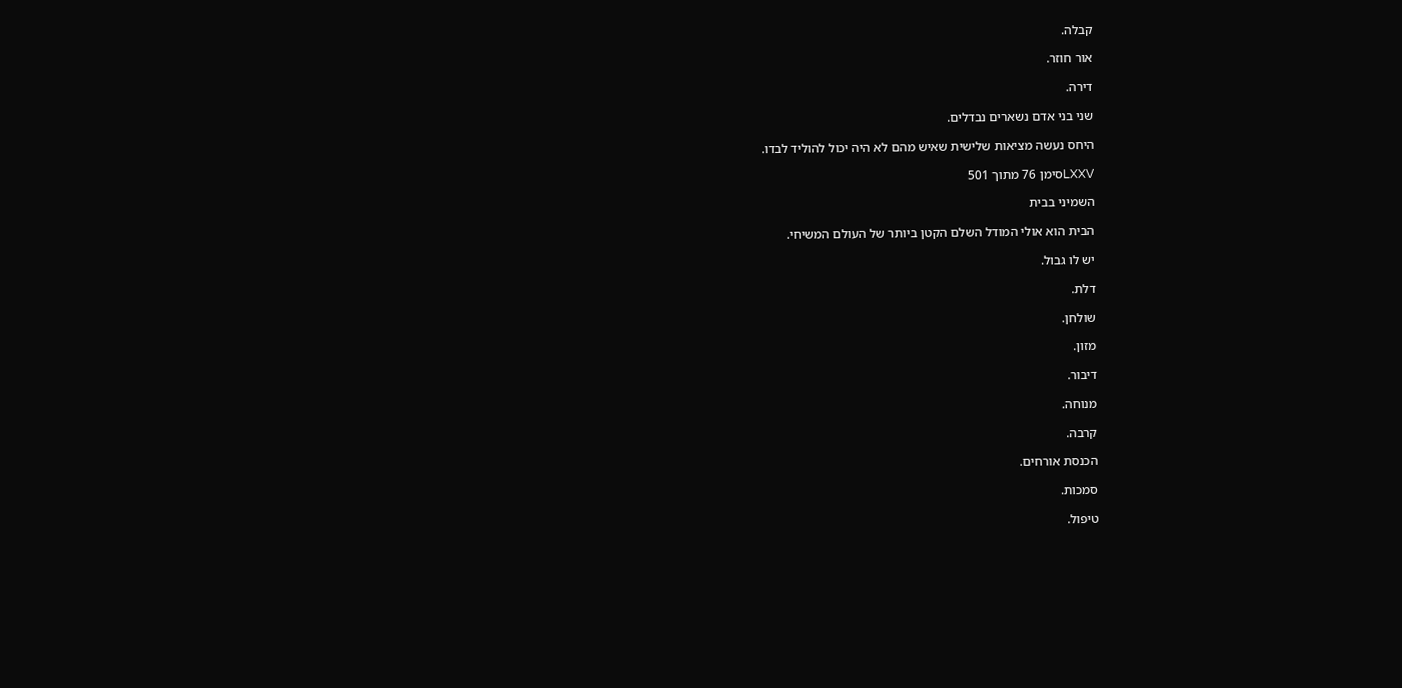קבלה.

אור חוזר.

דירה.

שני בני אדם נשארים נבדלים.

היחס נעשה מציאות שלישית שאיש מהם לא היה יכול להוליד לבדו.

LXXVסימן 76 מתוך 501

השמיני בבית

הבית הוא אולי המודל השלם הקטן ביותר של העולם המשיחי.

יש לו גבול.

דלת.

שולחן.

מזון.

דיבור.

מנוחה.

קרבה.

הכנסת אורחים.

סמכות.

טיפול.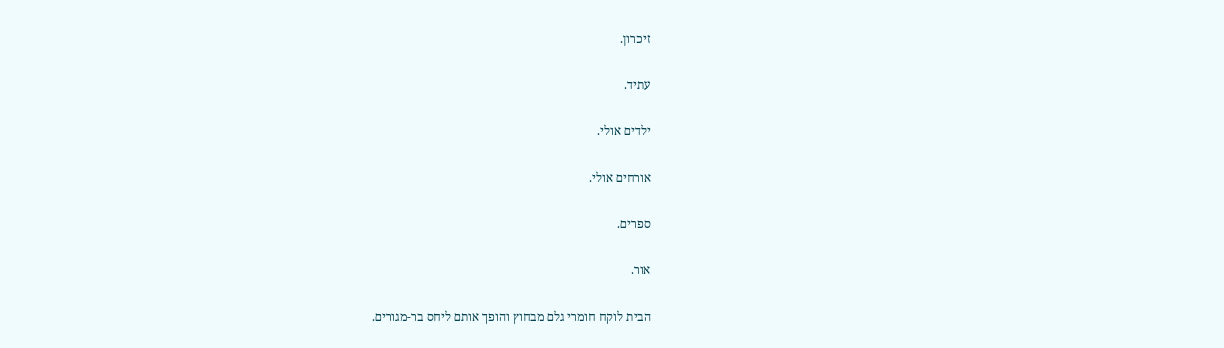זיכרון.

עתיד.

ילדים אולי.

אורחים אולי.

ספרים.

אור.

הבית לוקח חומרי גלם מבחוץ והופך אותם ליחס בר-מגורים.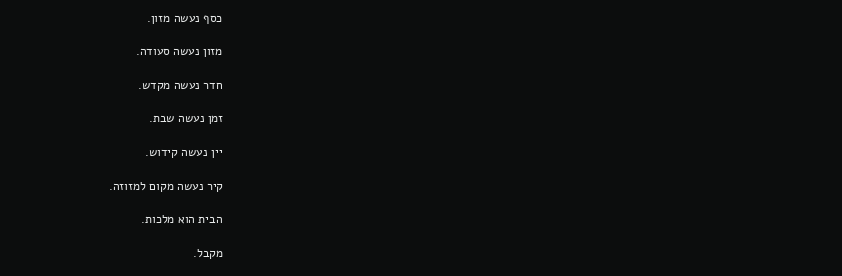כסף נעשה מזון.

מזון נעשה סעודה.

חדר נעשה מקדש.

זמן נעשה שבת.

יין נעשה קידוש.

קיר נעשה מקום למזוזה.

הבית הוא מלכות.

מקבל.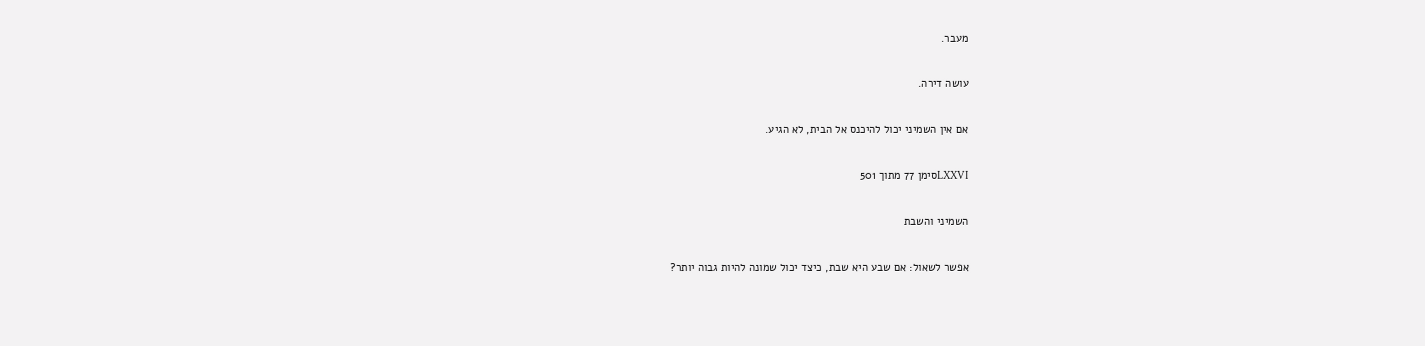מעבר.

עושה דירה.

אם אין השמיני יכול להיכנס אל הבית, לא הגיע.

LXXVIסימן 77 מתוך 501

השמיני והשבת

אפשר לשאול: אם שבע היא שבת, כיצד יכול שמונה להיות גבוה יותר?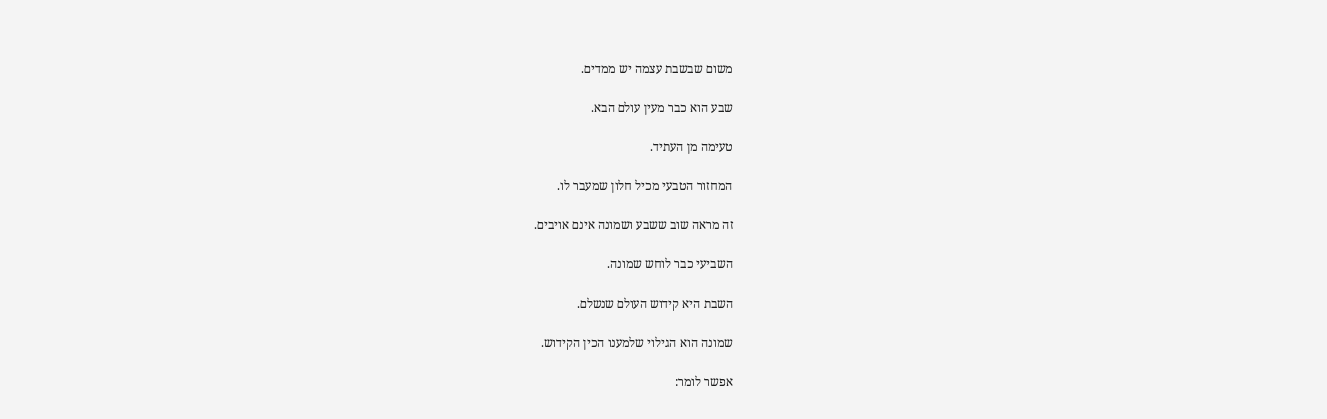משום שבשבת עצמה יש ממדים.

שבע הוא כבר מעין עולם הבא.

טעימה מן העתיד.

המחזור הטבעי מכיל חלון שמעבר לו.

זה מראה שוב ששבע ושמונה אינם אויבים.

השביעי כבר לוחש שמונה.

השבת היא קידוש העולם שנשלם.

שמונה הוא הגילוי שלמענו הכין הקידוש.

אפשר לומר: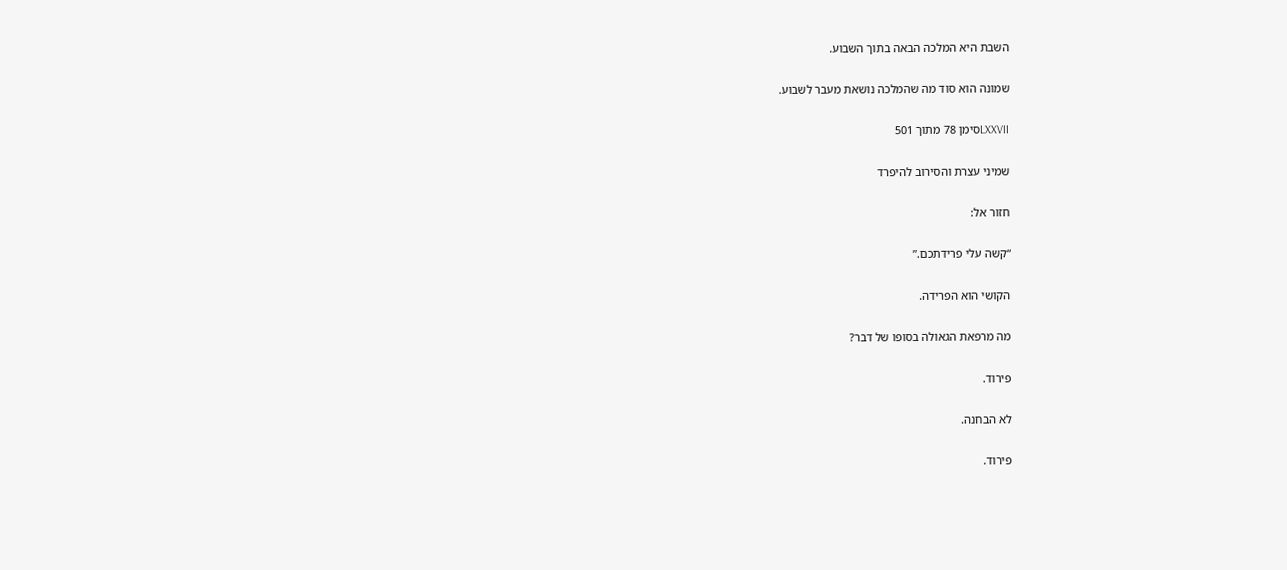השבת היא המלכה הבאה בתוך השבוע.

שמונה הוא סוד מה שהמלכה נושאת מעבר לשבוע.

LXXVIIסימן 78 מתוך 501

שמיני עצרת והסירוב להיפרד

חזור אל:

“קשה עלי פרידתכם.”

הקושי הוא הפרידה.

מה מרפאת הגאולה בסופו של דבר?

פירוד.

לא הבחנה.

פירוד.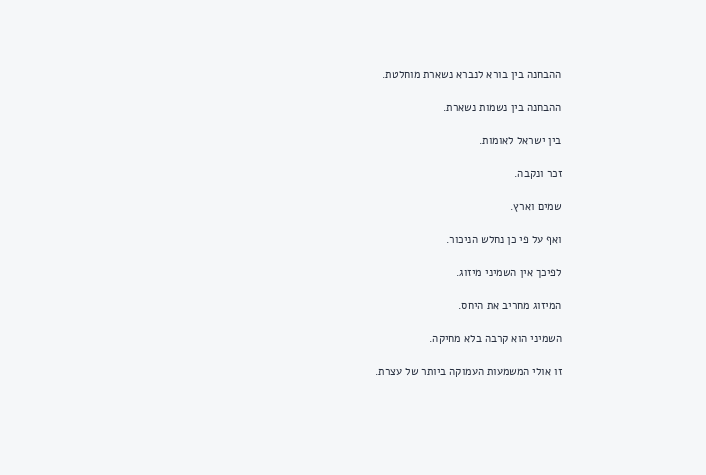ההבחנה בין בורא לנברא נשארת מוחלטת.

ההבחנה בין נשמות נשארת.

בין ישראל לאומות.

זכר ונקבה.

שמים וארץ.

ואף על פי כן נחלש הניכור.

לפיכך אין השמיני מיזוג.

המיזוג מחריב את היחס.

השמיני הוא קרבה בלא מחיקה.

זו אולי המשמעות העמוקה ביותר של עצרת.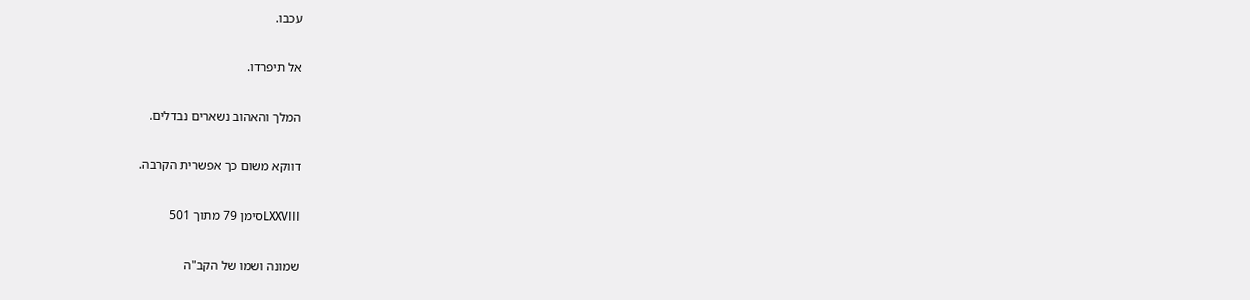עכבו.

אל תיפרדו.

המלך והאהוב נשארים נבדלים.

דווקא משום כך אפשרית הקרבה.

LXXVIIIסימן 79 מתוך 501

שמונה ושמו של הקב"ה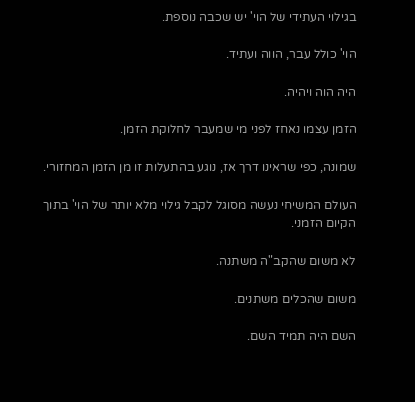בגילוי העתידי של הוי' יש שכבה נוספת.

הוי' כולל עבר, הווה ועתיד.

היה הוה ויהיה.

הזמן עצמו נאחז לפני מי שמעבר לחלוקת הזמן.

שמונה, כפי שראינו דרך אז, נוגע בהתעלות זו מן הזמן המחזורי.

העולם המשיחי נעשה מסוגל לקבל גילוי מלא יותר של הוי' בתוך הקיום הזמני.

לא משום שהקב"ה משתנה.

משום שהכלים משתנים.

השם היה תמיד השם.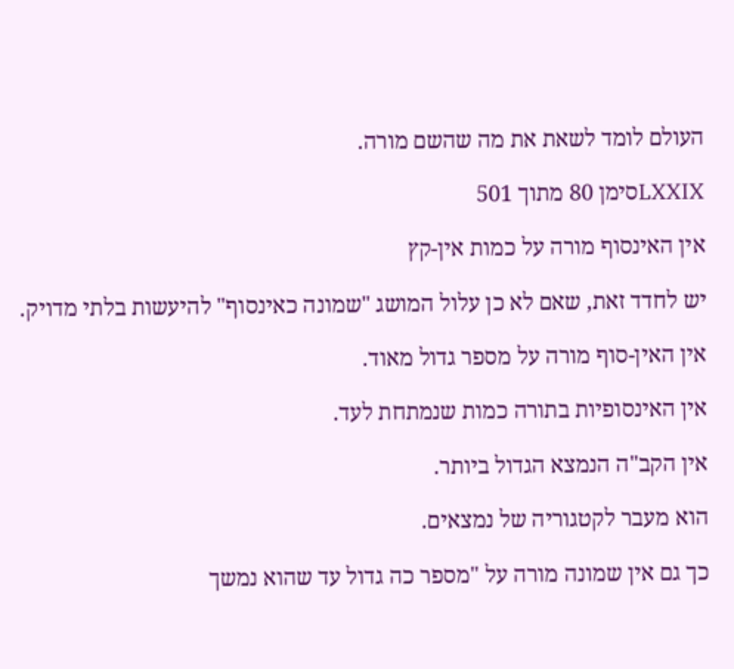העולם לומד לשאת את מה שהשם מורה.

LXXIXסימן 80 מתוך 501

אין האינסוף מורה על כמות אין-קץ

יש לחדד זאת, שאם לא כן עלול המושג "שמונה כאינסוף" להיעשות בלתי מדויק.

אין האין-סוף מורה על מספר גדול מאוד.

אין האינסופיות בתורה כמות שנמתחת לעד.

אין הקב"ה הנמצא הגדול ביותר.

הוא מעבר לקטגוריה של נמצאים.

כך גם אין שמונה מורה על "מספר כה גדול עד שהוא נמשך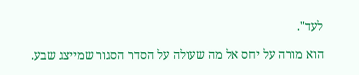לעד".

הוא מורה על יחס אל מה שעולה על הסדר הסגור שמייצג שבע.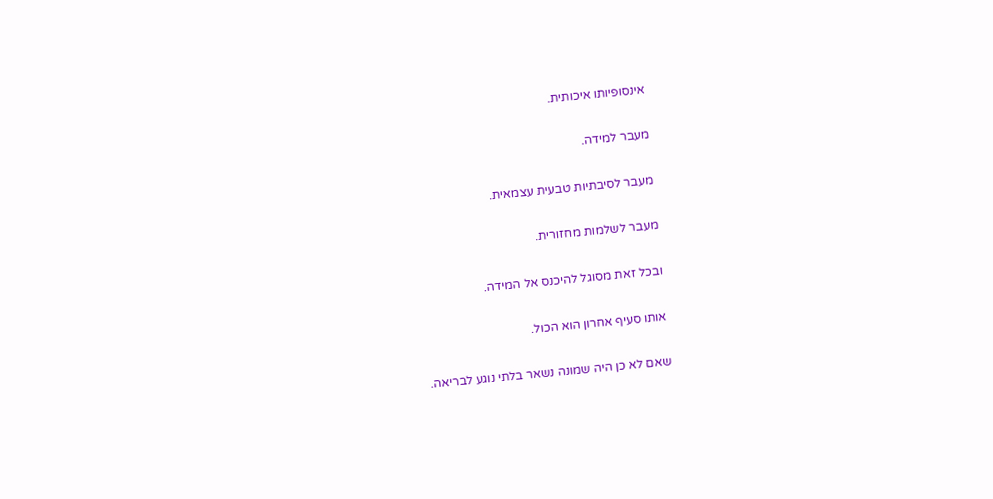אינסופיותו איכותית.

מעבר למידה.

מעבר לסיבתיות טבעית עצמאית.

מעבר לשלמות מחזורית.

ובכל זאת מסוגל להיכנס אל המידה.

אותו סעיף אחרון הוא הכול.

שאם לא כן היה שמונה נשאר בלתי נוגע לבריאה.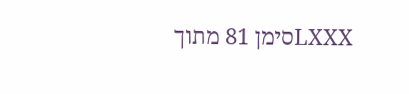LXXXסימן 81 מתוך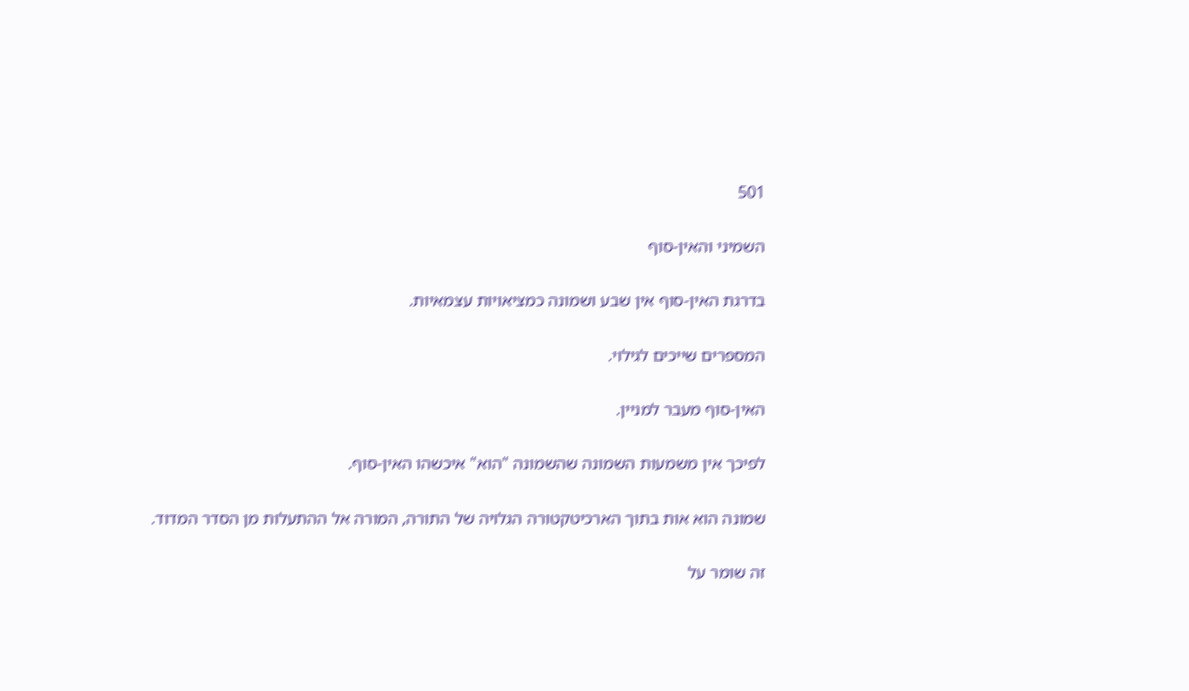501

השמיני והאין-סוף

בדרגת האין-סוף אין שבע ושמונה כמציאויות עצמאיות.

המספרים שייכים לגילוי.

האין-סוף מעבר למניין.

לפיכך אין משמעות השמונה שהשמונה "הוא" איכשהו האין-סוף.

שמונה הוא אות בתוך הארכיטקטורה הגלויה של התורה, המורה אל ההתעלות מן הסדר המדוד.

זה שומר על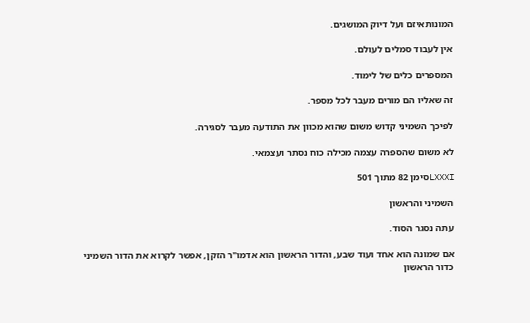המונותאיזם ועל דיוק המושגים.

אין לעבוד סמלים לעולם.

המספרים כלים של לימוד.

זה שאליו הם מורים מעבר לכל מספר.

לפיכך השמיני קדוש משום שהוא מכוון את התודעה מעבר לסגירה.

לא משום שהספרה עצמה מכילה כוח נסתר ועצמאי.

LXXXIסימן 82 מתוך 501

השמיני והראשון

עתה נסגר הסוד.

אם שמונה הוא אחד ועוד שבע, והדור הראשון הוא אדמו"ר הזקן, אפשר לקרוא את הדור השמיני כדור הראשון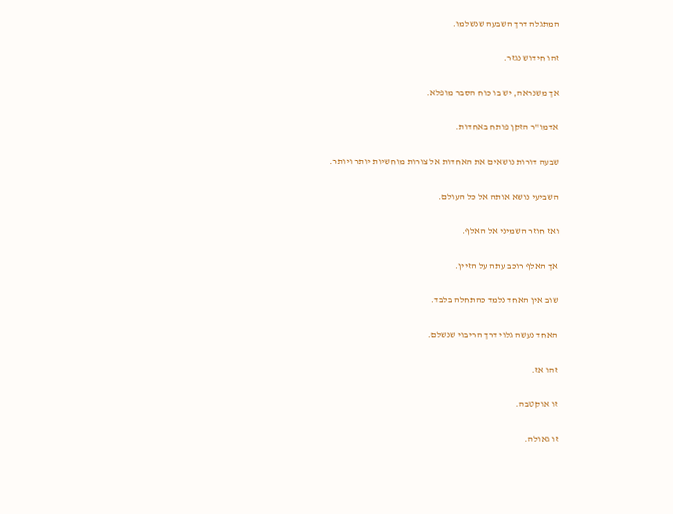המתגלה דרך השבעה שנשלמו.

זהו חידוש נגזר.

אך משנראה, יש בו כוח הסבר מופלא.

אדמו"ר הזקן פותח באחדות.

שבעה דורות נושאים את האחדות אל צורות מוחשיות יותר ויותר.

השביעי נושא אותה אל כל העולם.

ואז חוזר השמיני אל האלף.

אך האלף רוכב עתה על הזיין.

שוב אין האחד נלמד כהתחלה בלבד.

האחד נעשה גלוי דרך הריבוי שנשלם.

זהו אז.

זו אוקטבה.

זו גאולה.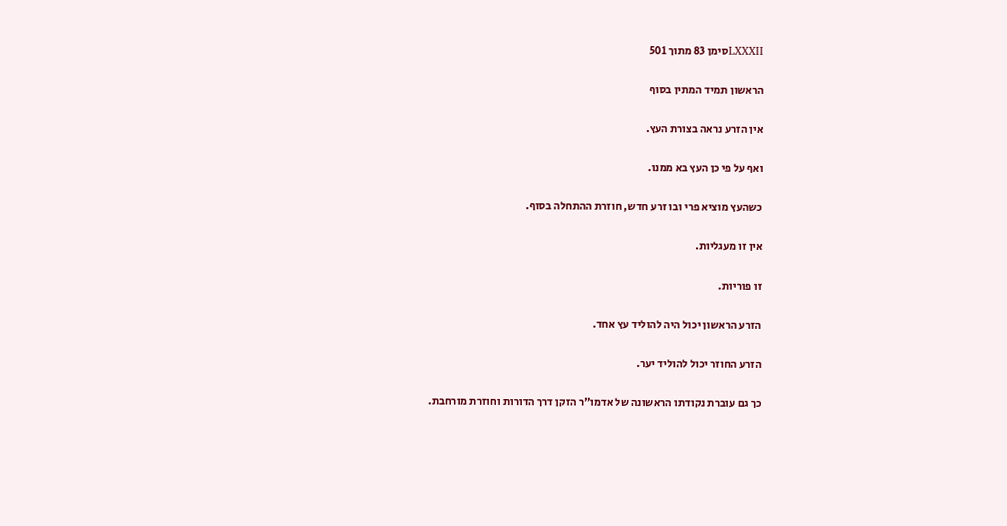LXXXIIסימן 83 מתוך 501

הראשון תמיד המתין בסוף

אין הזרע נראה בצורת העץ.

ואף על פי כן העץ בא ממנו.

כשהעץ מוציא פרי ובו זרע חדש, חוזרת ההתחלה בסוף.

אין זו מעגליות.

זו פוריות.

הזרע הראשון יכול היה להוליד עץ אחד.

הזרע החוזר יכול להוליד יער.

כך גם עוברת נקודתו הראשונה של אדמו"ר הזקן דרך הדורות וחוזרת מורחבת.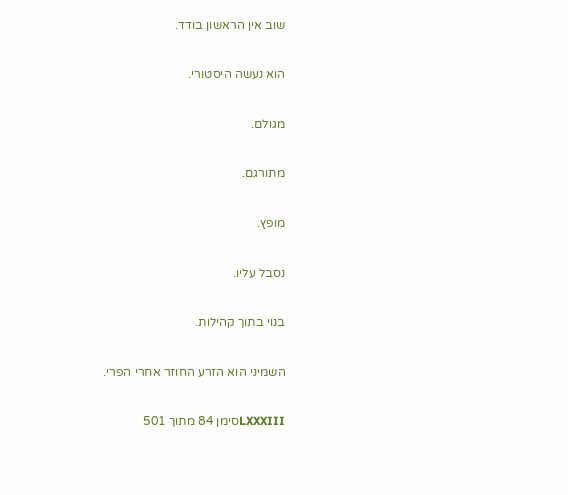שוב אין הראשון בודד.

הוא נעשה היסטורי.

מגולם.

מתורגם.

מופץ.

נסבל עליו.

בנוי בתוך קהילות.

השמיני הוא הזרע החוזר אחרי הפרי.

LXXXIIIסימן 84 מתוך 501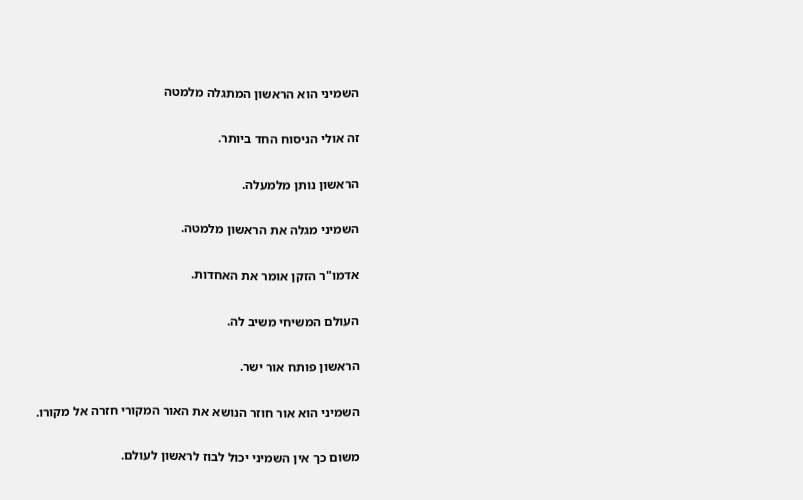השמיני הוא הראשון המתגלה מלמטה

זה אולי הניסוח החד ביותר.

הראשון נותן מלמעלה.

השמיני מגלה את הראשון מלמטה.

אדמו"ר הזקן אומר את האחדות.

העולם המשיחי משיב לה.

הראשון פותח אור ישר.

השמיני הוא אור חוזר הנושא את האור המקורי חזרה אל מקורו.

משום כך אין השמיני יכול לבוז לראשון לעולם.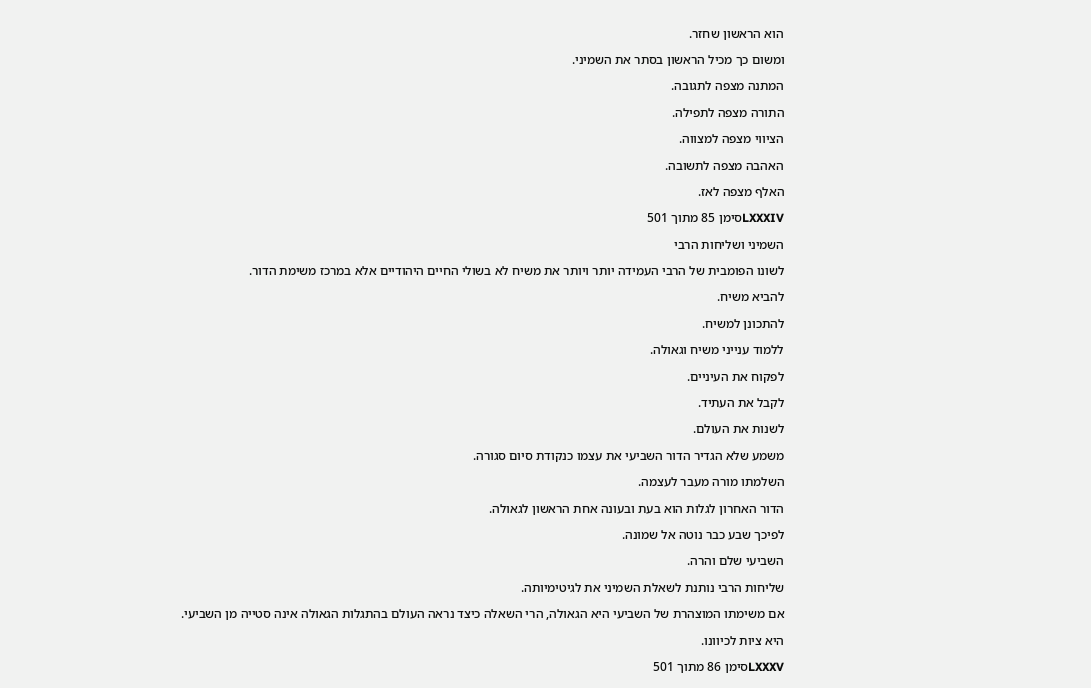הוא הראשון שחזר.

ומשום כך מכיל הראשון בסתר את השמיני.

המתנה מצפה לתגובה.

התורה מצפה לתפילה.

הציווי מצפה למצווה.

האהבה מצפה לתשובה.

האלף מצפה לאז.

LXXXIVסימן 85 מתוך 501

השמיני ושליחות הרבי

לשונו הפומבית של הרבי העמידה יותר ויותר את משיח לא בשולי החיים היהודיים אלא במרכז משימת הדור.

להביא משיח.

להתכונן למשיח.

ללמוד ענייני משיח וגאולה.

לפקוח את העיניים.

לקבל את העתיד.

לשנות את העולם.

משמע שלא הגדיר הדור השביעי את עצמו כנקודת סיום סגורה.

השלמתו מורה מעבר לעצמה.

הדור האחרון לגלות הוא בעת ובעונה אחת הראשון לגאולה.

לפיכך שבע כבר נוטה אל שמונה.

השביעי שלם והרה.

שליחות הרבי נותנת לשאלת השמיני את לגיטימיותה.

אם משימתו המוצהרת של השביעי היא הגאולה, הרי השאלה כיצד נראה העולם בהתגלות הגאולה אינה סטייה מן השביעי.

היא ציות לכיוונו.

LXXXVסימן 86 מתוך 501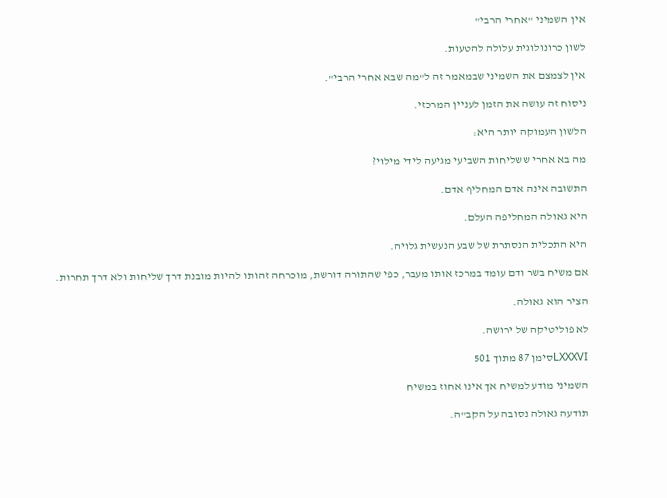אין השמיני "אחרי הרבי"

לשון כרונולוגית עלולה להטעות.

אין לצמצם את השמיני שבמאמר זה ל"מה שבא אחרי הרבי".

ניסוח זה עושה את הזמן לעניין המרכזי.

הלשון העמוקה יותר היא:

מה בא אחרי ששליחות השביעי מגיעה לידי מילוי?

התשובה אינה אדם המחליף אדם.

היא גאולה המחליפה העלם.

היא התכלית הנסתרת של שבע הנעשית גלויה.

אם משיח בשר ודם עומד במרכז אותו מעבר, כפי שהתורה דורשת, מוכרחה זהותו להיות מובנת דרך שליחות ולא דרך תחרות.

הציר הוא גאולה.

לא פוליטיקה של ירושה.

LXXXVIסימן 87 מתוך 501

השמיני מודע למשיח אך אינו אחוז במשיח

תודעה גאולה נסובה על הקב"ה.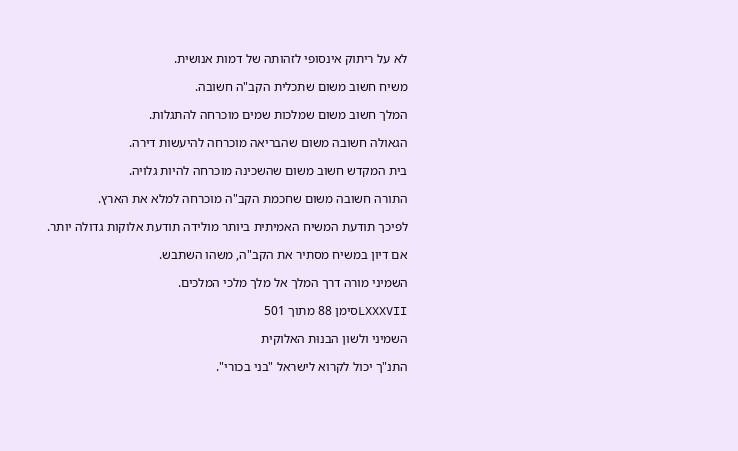לא על ריתוק אינסופי לזהותה של דמות אנושית.

משיח חשוב משום שתכלית הקב"ה חשובה.

המלך חשוב משום שמלכות שמים מוכרחה להתגלות.

הגאולה חשובה משום שהבריאה מוכרחה להיעשות דירה.

בית המקדש חשוב משום שהשכינה מוכרחה להיות גלויה.

התורה חשובה משום שחכמת הקב"ה מוכרחה למלא את הארץ.

לפיכך תודעת המשיח האמיתית ביותר מולידה תודעת אלוקות גדולה יותר.

אם דיון במשיח מסתיר את הקב"ה, משהו השתבש.

השמיני מורה דרך המלך אל מלך מלכי המלכים.

LXXXVIIסימן 88 מתוך 501

השמיני ולשון הבנוּת האלוקית

התנ"ך יכול לקרוא לישראל "בני בכורי".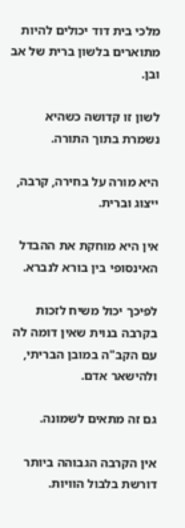מלכי בית דוד יכולים להיות מתוארים בלשון ברית של אב ובן.

לשון זו קדושה כשהיא נשמרת בתוך התורה.

היא מורה על בחירה, קרבה, ייצוג וברית.

אין היא מוחקת את ההבדל האינסופי בין בורא לנברא.

לפיכך יכול משיח לזכות בקרבה בנוית שאין דומה לה עם הקב"ה במובן הבריתי, ולהישאר אדם.

גם זה מתאים לשמונה.

אין הקרבה הגבוהה ביותר דורשת בלבול הוויות.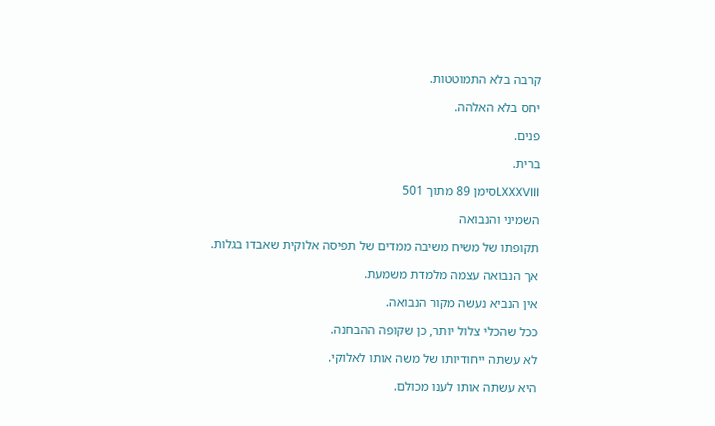קרבה בלא התמוטטות.

יחס בלא האלהה.

פנים.

ברית.

LXXXVIIIסימן 89 מתוך 501

השמיני והנבואה

תקופתו של משיח משיבה ממדים של תפיסה אלוקית שאבדו בגלות.

אך הנבואה עצמה מלמדת משמעת.

אין הנביא נעשה מקור הנבואה.

ככל שהכלי צלול יותר, כן שקופה ההבחנה.

לא עשתה ייחודיותו של משה אותו לאלוקי.

היא עשתה אותו לענו מכולם.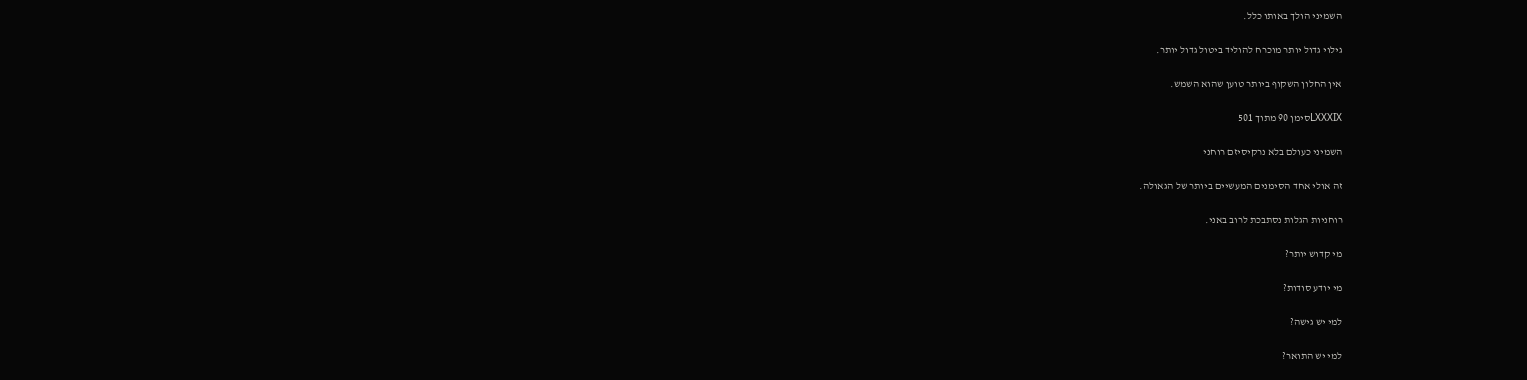השמיני הולך באותו כלל.

גילוי גדול יותר מוכרח להוליד ביטול גדול יותר.

אין החלון השקוף ביותר טוען שהוא השמש.

LXXXIXסימן 90 מתוך 501

השמיני כעולם בלא נרקיסיזם רוחני

זה אולי אחד הסימנים המעשיים ביותר של הגאולה.

רוחניות הגלות נסתבכת לרוב באני.

מי קדוש יותר?

מי יודע סודות?

למי יש גישה?

למי יש התואר?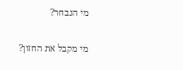מי הנבחר?

מי מקבל את החזון?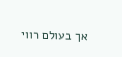אך בעולם רווי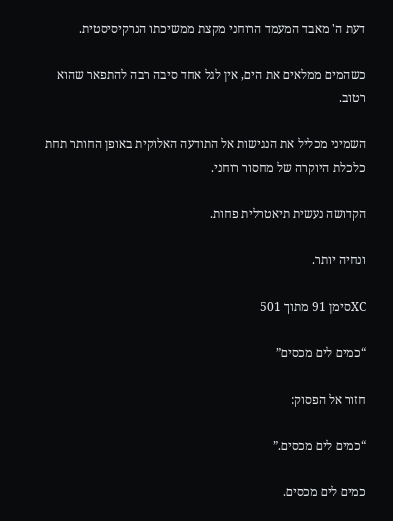דעת ה' מאבד המעמד הרוחני מקצת ממשיכתו הנרקיסיסטית.

כשהמים ממלאים את הים, אין לגל אחד סיבה רבה להתפאר שהוא רטוב.

השמיני מכליל את הנגישות אל התודעה האלוקית באופן החותר תחת כלכלת היוקרה של מחסור רוחני.

הקדושה נעשית תיאטרלית פחות.

ונחיה יותר.

XCסימן 91 מתוך 501

“כמים לים מכסים”

חזור אל הפסוק:

“כמים לים מכסים.”

כמים לים מכסים.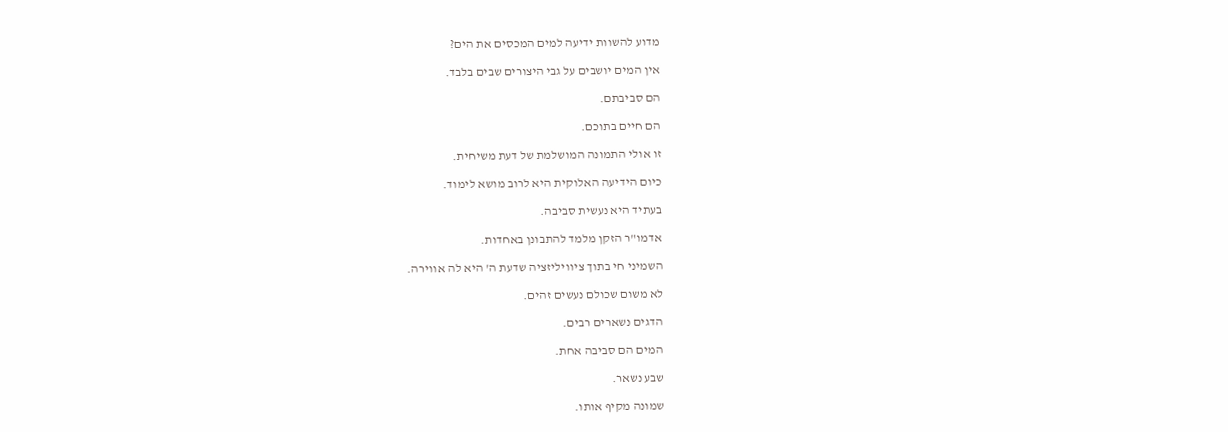מדוע להשוות ידיעה למים המכסים את הים?

אין המים יושבים על גבי היצורים שבים בלבד.

הם סביבתם.

הם חיים בתוכם.

זו אולי התמונה המושלמת של דעת משיחית.

כיום הידיעה האלוקית היא לרוב מושא לימוד.

בעתיד היא נעשית סביבה.

אדמו"ר הזקן מלמד להתבונן באחדות.

השמיני חי בתוך ציוויליזציה שדעת ה' היא לה אווירה.

לא משום שכולם נעשים זהים.

הדגים נשארים רבים.

המים הם סביבה אחת.

שבע נשאר.

שמונה מקיף אותו.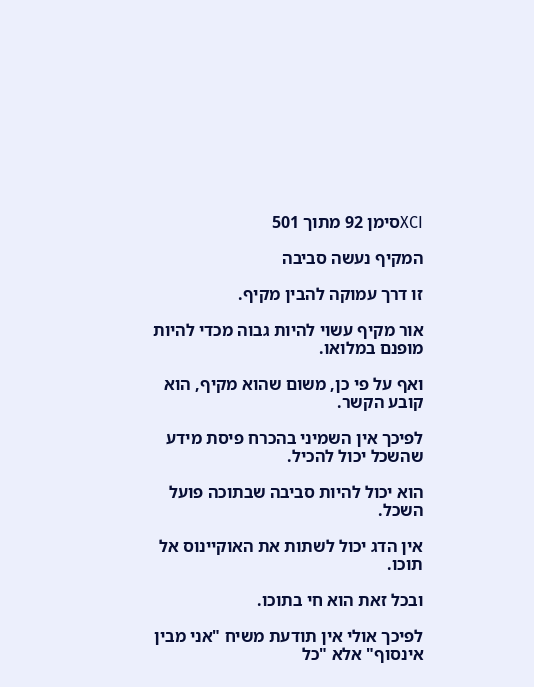XCIסימן 92 מתוך 501

המקיף נעשה סביבה

זו דרך עמוקה להבין מקיף.

אור מקיף עשוי להיות גבוה מכדי להיות מופנם במלואו.

ואף על פי כן, משום שהוא מקיף, הוא קובע הקשר.

לפיכך אין השמיני בהכרח פיסת מידע שהשכל יכול להכיל.

הוא יכול להיות סביבה שבתוכה פועל השכל.

אין הדג יכול לשתות את האוקיינוס אל תוכו.

ובכל זאת הוא חי בתוכו.

לפיכך אולי אין תודעת משיח "אני מבין אינסוף" אלא "כל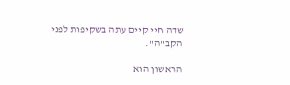שדה חיי קיים עתה בשקיפות לפני הקב"ה".

הראשון הוא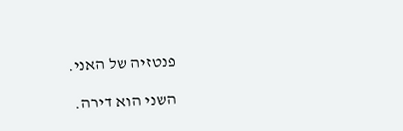פנטזיה של האני.

השני הוא דירה.